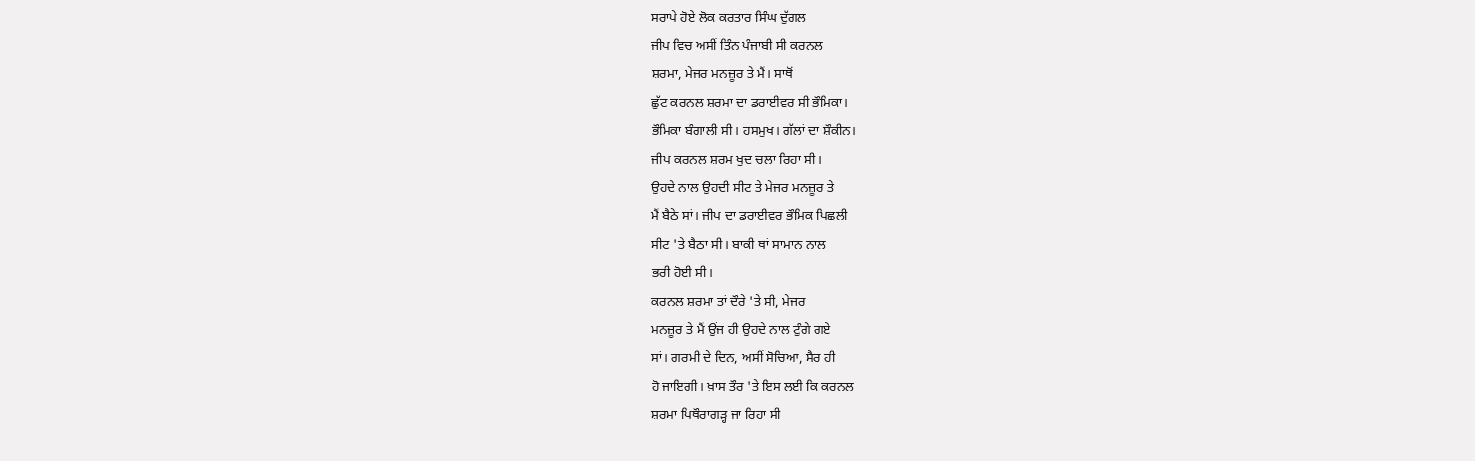ਸਰਾਪੇ ਹੋਏ ਲੋਕ ਕਰਤਾਰ ਸਿੰਘ ਦੁੱਗਲ
ਜੀਪ ਵਿਚ ਅਸੀਂ ਤਿੰਨ ਪੰਜਾਬੀ ਸੀ ਕਰਨਲ
ਸ਼ਰਮਾ, ਮੇਜਰ ਮਨਜ਼ੂਰ ਤੇ ਮੈਂ। ਸਾਥੋਂ
ਛੁੱਟ ਕਰਨਲ ਸ਼ਰਮਾ ਦਾ ਡਰਾਈਵਰ ਸੀ ਭੌਮਿਕਾ।
ਭੌਮਿਕਾ ਬੰਗਾਲੀ ਸੀ। ਹਸਮੁਖ। ਗੱਲਾਂ ਦਾ ਸ਼ੌਕੀਨ।
ਜੀਪ ਕਰਨਲ ਸ਼ਰਮ ਖੁਦ ਚਲਾ ਰਿਹਾ ਸੀ।
ਉਹਦੇ ਨਾਲ ਉਹਦੀ ਸੀਟ ਤੇ ਮੇਜਰ ਮਨਜ਼ੂਰ ਤੇ
ਮੈਂ ਬੈਠੇ ਸਾਂ। ਜੀਪ ਦਾ ਡਰਾਈਵਰ ਭੌਮਿਕ ਪਿਛਲੀ
ਸੀਟ 'ਤੇ ਬੈਠਾ ਸੀ। ਬਾਕੀ ਥਾਂ ਸਾਮਾਨ ਨਾਲ
ਭਰੀ ਹੋਈ ਸੀ।
ਕਰਨਲ ਸ਼ਰਮਾ ਤਾਂ ਦੌਰੇ 'ਤੇ ਸੀ, ਮੇਜਰ
ਮਨਜ਼ੂਰ ਤੇ ਮੈਂ ਉਂਜ ਹੀ ਉਹਦੇ ਨਾਲ ਟੁੰਗੇ ਗਏ
ਸਾਂ। ਗਰਮੀ ਦੇ ਦਿਨ, ਅਸੀਂ ਸੋਚਿਆ, ਸੈਰ ਹੀ
ਹੋ ਜਾਇਗੀ। ਖ਼ਾਸ ਤੌਰ 'ਤੇ ਇਸ ਲਈ ਕਿ ਕਰਨਲ
ਸ਼ਰਮਾ ਪਿਥੌਰਾਗੜ੍ਹ ਜਾ ਰਿਹਾ ਸੀ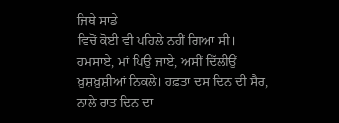ਜਿਥੇ ਸਾਡੇ
ਵਿਚੋਂ ਕੋਈ ਵੀ ਪਹਿਲੇ ਨਹੀਂ ਗਿਆ ਸੀ।
ਹਮਸਾਏ, ਮਾਂ ਪਿਉ ਜਾਏ, ਅਸੀਂ ਦਿੱਲੀਉਂ
ਖ਼ੁਸ਼ਖ਼ੁਸ਼ੀਆਂ ਨਿਕਲੇ। ਹਫ਼ਤਾ ਦਸ ਦਿਨ ਦੀ ਸੈਰ,
ਨਾਲੇ ਰਾਤ ਦਿਨ ਦਾ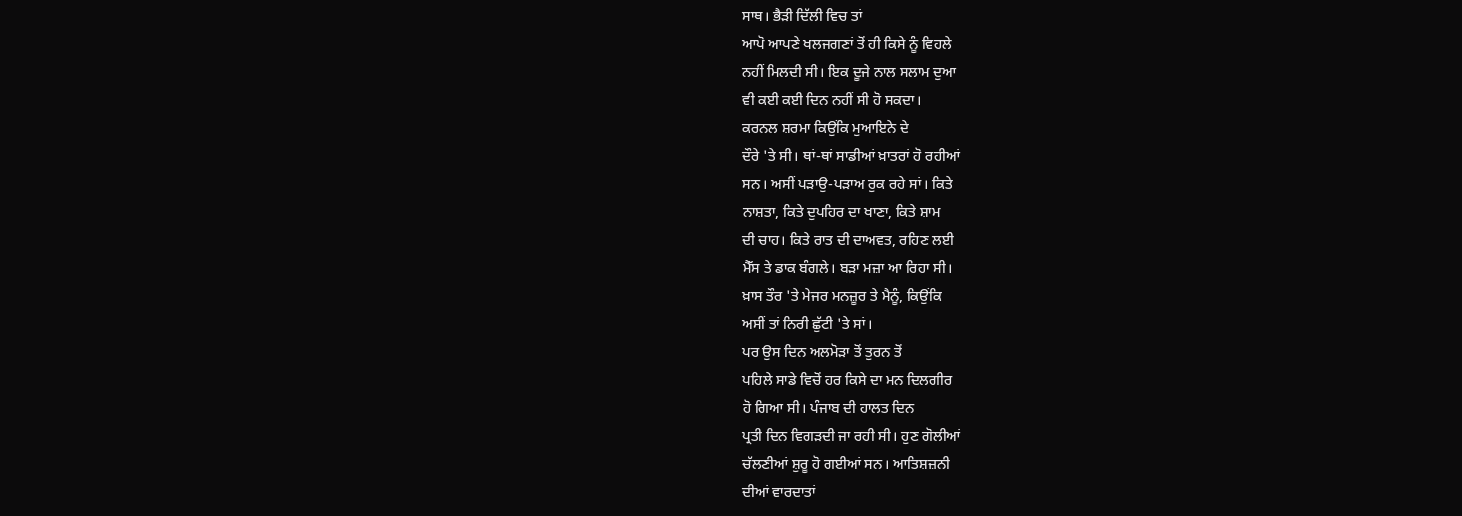ਸਾਥ। ਭੈੜੀ ਦਿੱਲੀ ਵਿਚ ਤਾਂ
ਆਪੋ ਆਪਣੇ ਖਲਜਗਣਾਂ ਤੋਂ ਹੀ ਕਿਸੇ ਨੂੰ ਵਿਹਲੇ
ਨਹੀਂ ਮਿਲਦੀ ਸੀ। ਇਕ ਦੂਜੇ ਨਾਲ ਸਲਾਮ ਦੁਆ
ਵੀ ਕਈ ਕਈ ਦਿਨ ਨਹੀਂ ਸੀ ਹੋ ਸਕਦਾ।
ਕਰਨਲ ਸ਼ਰਮਾ ਕਿਉਂਕਿ ਮੁਆਇਨੇ ਦੇ
ਦੌਰੇ 'ਤੇ ਸੀ। ਥਾਂ-ਥਾਂ ਸਾਡੀਆਂ ਖ਼ਾਤਰਾਂ ਹੋ ਰਹੀਆਂ
ਸਨ। ਅਸੀਂ ਪੜਾਉ-ਪੜਾਅ ਰੁਕ ਰਹੇ ਸਾਂ। ਕਿਤੇ
ਨਾਸ਼ਤਾ, ਕਿਤੇ ਦੁਪਹਿਰ ਦਾ ਖਾਣਾ, ਕਿਤੇ ਸ਼ਾਮ
ਦੀ ਚਾਹ। ਕਿਤੇ ਰਾਤ ਦੀ ਦਾਅਵਤ, ਰਹਿਣ ਲਈ
ਮੈੱਸ ਤੇ ਡਾਕ ਬੰਗਲੇ। ਬੜਾ ਮਜ਼ਾ ਆ ਰਿਹਾ ਸੀ।
ਖ਼ਾਸ ਤੌਰ 'ਤੇ ਮੇਜਰ ਮਨਜ਼ੂਰ ਤੇ ਮੈਨੂੰ, ਕਿਉਂਕਿ
ਅਸੀਂ ਤਾਂ ਨਿਰੀ ਛੁੱਟੀ 'ਤੇ ਸਾਂ।
ਪਰ ਉਸ ਦਿਨ ਅਲਮੋੜਾ ਤੋਂ ਤੁਰਨ ਤੋਂ
ਪਹਿਲੇ ਸਾਡੇ ਵਿਚੋਂ ਹਰ ਕਿਸੇ ਦਾ ਮਨ ਦਿਲਗੀਰ
ਹੋ ਗਿਆ ਸੀ। ਪੰਜਾਬ ਦੀ ਹਾਲਤ ਦਿਨ
ਪ੍ਰਤੀ ਦਿਨ ਵਿਗੜਦੀ ਜਾ ਰਹੀ ਸੀ। ਹੁਣ ਗੋਲੀਆਂ
ਚੱਲਣੀਆਂ ਸ਼ੁਰੂ ਹੋ ਗਈਆਂ ਸਨ। ਆਤਿਸ਼ਜ਼ਨੀ
ਦੀਆਂ ਵਾਰਦਾਤਾਂ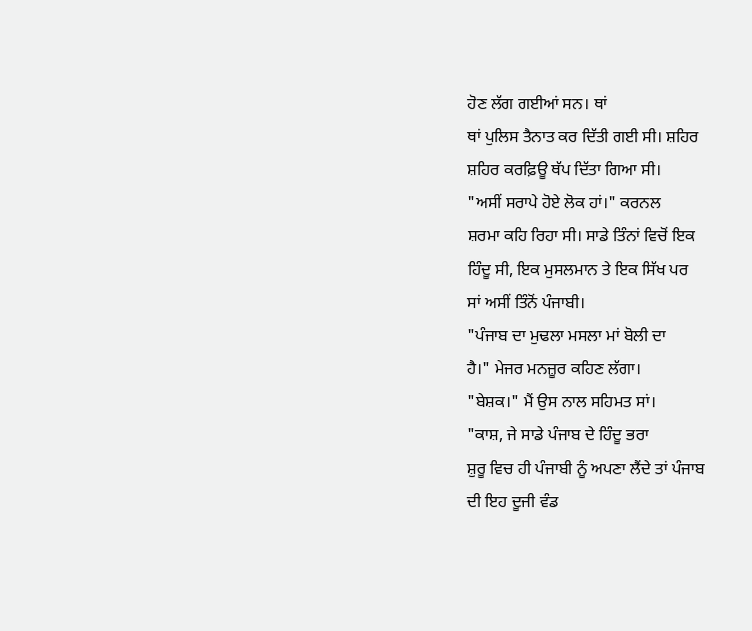ਹੋਣ ਲੱਗ ਗਈਆਂ ਸਨ। ਥਾਂ
ਥਾਂ ਪੁਲਿਸ ਤੈਨਾਤ ਕਰ ਦਿੱਤੀ ਗਈ ਸੀ। ਸ਼ਹਿਰ
ਸ਼ਹਿਰ ਕਰਫ਼ਿਊ ਥੱਪ ਦਿੱਤਾ ਗਿਆ ਸੀ।
"ਅਸੀਂ ਸਰਾਪੇ ਹੋਏ ਲੋਕ ਹਾਂ।" ਕਰਨਲ
ਸ਼ਰਮਾ ਕਹਿ ਰਿਹਾ ਸੀ। ਸਾਡੇ ਤਿੰਨਾਂ ਵਿਚੋਂ ਇਕ
ਹਿੰਦੂ ਸੀ, ਇਕ ਮੁਸਲਮਾਨ ਤੇ ਇਕ ਸਿੱਖ ਪਰ
ਸਾਂ ਅਸੀਂ ਤਿੰਨੋਂ ਪੰਜਾਬੀ।
"ਪੰਜਾਬ ਦਾ ਮੁਢਲਾ ਮਸਲਾ ਮਾਂ ਬੋਲੀ ਦਾ
ਹੈ।" ਮੇਜਰ ਮਨਜ਼ੂਰ ਕਹਿਣ ਲੱਗਾ।
"ਬੇਸ਼ਕ।" ਮੈਂ ਉਸ ਨਾਲ ਸਹਿਮਤ ਸਾਂ।
"ਕਾਸ਼, ਜੇ ਸਾਡੇ ਪੰਜਾਬ ਦੇ ਹਿੰਦੂ ਭਰਾ
ਸ਼ੁਰੂ ਵਿਚ ਹੀ ਪੰਜਾਬੀ ਨੂੰ ਅਪਣਾ ਲੈਂਦੇ ਤਾਂ ਪੰਜਾਬ
ਦੀ ਇਹ ਦੂਜੀ ਵੰਡ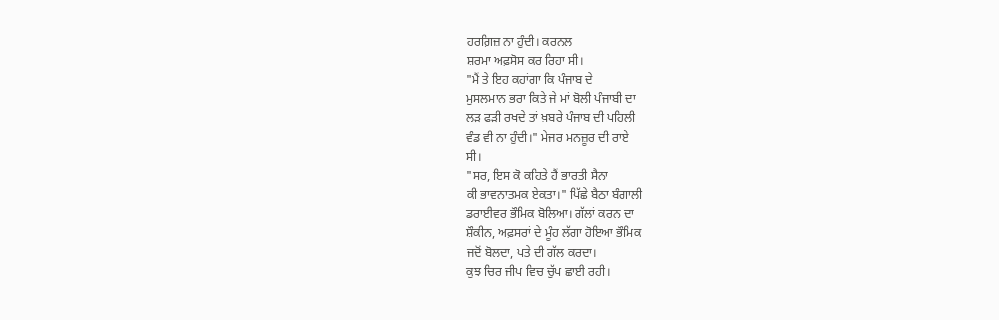ਹਰਗ਼ਿਜ਼ ਨਾ ਹੁੰਦੀ। ਕਰਨਲ
ਸ਼ਰਮਾ ਅਫ਼ਸੋਸ ਕਰ ਰਿਹਾ ਸੀ।
"ਮੈਂ ਤੇ ਇਹ ਕਹਾਂਗਾ ਕਿ ਪੰਜਾਬ ਦੇ
ਮੁਸਲਮਾਨ ਭਰਾ ਕਿਤੇ ਜੇ ਮਾਂ ਬੋਲੀ ਪੰਜਾਬੀ ਦਾ
ਲੜ ਫੜੀ ਰਖਦੇ ਤਾਂ ਖ਼ਬਰੇ ਪੰਜਾਬ ਦੀ ਪਹਿਲੀ
ਵੰਡ ਵੀ ਨਾ ਹੁੰਦੀ।" ਮੇਜਰ ਮਨਜ਼ੂਰ ਦੀ ਰਾਏ
ਸੀ।
"ਸਰ, ਇਸ ਕੋ ਕਹਿਤੇ ਹੈਂ ਭਾਰਤੀ ਸੈਨਾ
ਕੀ ਭਾਵਨਾਤਮਕ ਏਕਤਾ।" ਪਿੱਛੇ ਬੈਠਾ ਬੰਗਾਲੀ
ਡਰਾਈਵਰ ਭੌਮਿਕ ਬੋਲਿਆ। ਗੱਲਾਂ ਕਰਨ ਦਾ
ਸ਼ੌਕੀਨ, ਅਫ਼ਸਰਾਂ ਦੇ ਮੂੰਹ ਲੱਗਾ ਹੋਇਆ ਭੌਮਿਕ
ਜਦੋਂ ਬੋਲਦਾ, ਪਤੇ ਦੀ ਗੱਲ ਕਰਦਾ।
ਕੁਝ ਚਿਰ ਜੀਪ ਵਿਚ ਚੁੱਪ ਛਾਈ ਰਹੀ।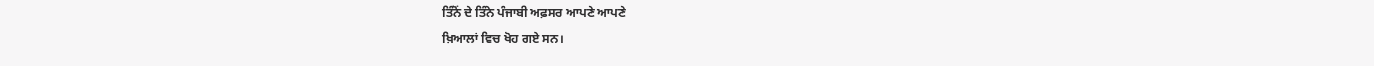ਤਿੰਨੋਂ ਦੇ ਤਿੰਨੇ ਪੰਜਾਬੀ ਅਫ਼ਸਰ ਆਪਣੇ ਆਪਣੇ
ਖ਼ਿਆਲਾਂ ਵਿਚ ਖੋਹ ਗਏ ਸਨ।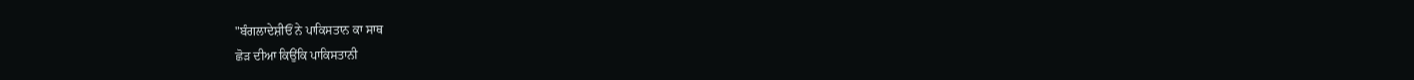"ਬੰਗਲਾਦੇਸ਼ੀਓਂ ਨੇ ਪਾਕਿਸਤਾਨ ਕਾ ਸਾਥ
ਛੋੜ ਦੀਆ ਕਿਉਂਕਿ ਪਾਕਿਸਤਾਨੀ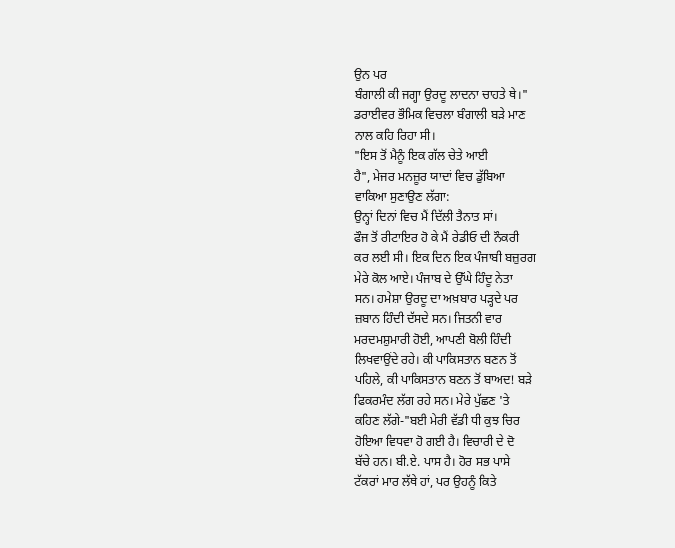ਉਨ ਪਰ
ਬੰਗਾਲੀ ਕੀ ਜਗ੍ਹਾ ਉਰਦੂ ਲਾਦਨਾ ਚਾਹਤੇ ਥੇ।"
ਡਰਾਈਵਰ ਭੌਮਿਕ ਵਿਚਲਾ ਬੰਗਾਲੀ ਬੜੇ ਮਾਣ
ਨਾਲ ਕਹਿ ਰਿਹਾ ਸੀ।
"ਇਸ ਤੋਂ ਮੈਨੂੰ ਇਕ ਗੱਲ ਚੇਤੇ ਆਈ
ਹੈ", ਮੇਜਰ ਮਨਜ਼ੂਰ ਯਾਦਾਂ ਵਿਚ ਡੁੱਬਿਆ
ਵਾਕਿਆ ਸੁਣਾਉਣ ਲੱਗਾ:
ਉਨ੍ਹਾਂ ਦਿਨਾਂ ਵਿਚ ਮੈਂ ਦਿੱਲੀ ਤੈਨਾਤ ਸਾਂ।
ਫੌਜ ਤੋਂ ਰੀਟਾਇਰ ਹੋ ਕੇ ਮੈਂ ਰੇਡੀਓ ਦੀ ਨੌਕਰੀ
ਕਰ ਲਈ ਸੀ। ਇਕ ਦਿਨ ਇਕ ਪੰਜਾਬੀ ਬਜ਼ੁਰਗ
ਮੇਰੇ ਕੋਲ ਆਏ। ਪੰਜਾਬ ਦੇ ਉੱਘੇ ਹਿੰਦੂ ਨੇਤਾ
ਸਨ। ਹਮੇਸ਼ਾ ਉਰਦੂ ਦਾ ਅਖ਼ਬਾਰ ਪੜ੍ਹਦੇ ਪਰ
ਜ਼ਬਾਨ ਹਿੰਦੀ ਦੱਸਦੇ ਸਨ। ਜਿਤਨੀ ਵਾਰ
ਮਰਦਮਸ਼ੁਮਾਰੀ ਹੋਈ, ਆਪਣੀ ਬੋਲੀ ਹਿੰਦੀ
ਲਿਖਵਾਉਂਦੇ ਰਹੇ। ਕੀ ਪਾਕਿਸਤਾਨ ਬਣਨ ਤੋਂ
ਪਹਿਲੇ, ਕੀ ਪਾਕਿਸਤਾਨ ਬਣਨ ਤੋਂ ਬਾਅਦ! ਬੜੇ
ਫਿਕਰਮੰਦ ਲੱਗ ਰਹੇ ਸਨ। ਮੇਰੇ ਪੁੱਛਣ 'ਤੇ
ਕਹਿਣ ਲੱਗੇ-"ਬਈ ਮੇਰੀ ਵੱਡੀ ਧੀ ਕੁਝ ਚਿਰ
ਹੋਇਆ ਵਿਧਵਾ ਹੋ ਗਈ ਹੈ। ਵਿਚਾਰੀ ਦੇ ਦੋ
ਬੱਚੇ ਹਨ। ਬੀ.ਏ. ਪਾਸ ਹੈ। ਹੋਰ ਸਭ ਪਾਸੇ
ਟੱਕਰਾਂ ਮਾਰ ਲੱਥੇ ਹਾਂ, ਪਰ ਉਹਨੂੰ ਕਿਤੇ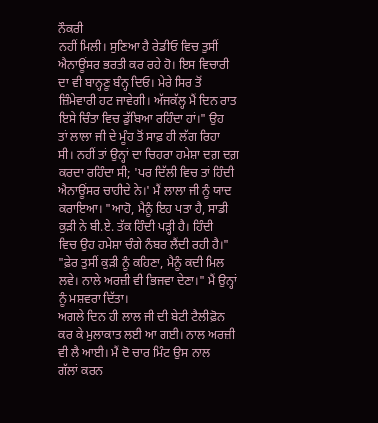ਨੌਕਰੀ
ਨਹੀਂ ਮਿਲੀ। ਸੁਣਿਆ ਹੈ ਰੇਡੀਓ ਵਿਚ ਤੁਸੀਂ
ਐਨਾਊਂਸਰ ਭਰਤੀ ਕਰ ਰਹੇ ਹੋ। ਇਸ ਵਿਚਾਰੀ
ਦਾ ਵੀ ਬਾਨ੍ਹਣੂ ਬੰਨ੍ਹ ਦਿਓ। ਮੇਰੇ ਸਿਰ ਤੋਂ
ਜ਼ਿੰਮੇਵਾਰੀ ਹਟ ਜਾਵੇਗੀ। ਅੱਜਕੱਲ੍ਹ ਮੈਂ ਦਿਨ ਰਾਤ
ਇਸੇ ਚਿੰਤਾ ਵਿਚ ਡੁੱਬਿਆ ਰਹਿੰਦਾ ਹਾਂ।" ਉਹ
ਤਾਂ ਲਾਲਾ ਜੀ ਦੇ ਮੂੰਹ ਤੋਂ ਸਾਫ਼ ਹੀ ਲੱਗ ਰਿਹਾ
ਸੀ। ਨਹੀਂ ਤਾਂ ਉਨ੍ਹਾਂ ਦਾ ਚਿਹਰਾ ਹਮੇਸ਼ਾ ਦਗ਼ ਦਗ਼
ਕਰਦਾ ਰਹਿੰਦਾ ਸੀ; 'ਪਰ ਦਿੱਲੀ ਵਿਚ ਤਾਂ ਹਿੰਦੀ
ਐਨਾਊਂਸਰ ਚਾਹੀਦੇ ਨੇ।' ਮੈਂ ਲਾਲਾ ਜੀ ਨੂੰ ਯਾਦ
ਕਰਾਇਆ। "ਆਹੋ, ਮੈਨੂੰ ਇਹ ਪਤਾ ਹੈ, ਸਾਡੀ
ਕੁੜੀ ਨੇ ਬੀ.ਏ. ਤੱਕ ਹਿੰਦੀ ਪੜ੍ਹੀ ਹੈ। ਹਿੰਦੀ
ਵਿਚ ਉਹ ਹਮੇਸ਼ਾ ਚੰਗੇ ਨੰਬਰ ਲੈਂਦੀ ਰਹੀ ਹੈ।"
"ਫ਼ੇਰ ਤੁਸੀਂ ਕੁੜੀ ਨੂੰ ਕਹਿਣਾ, ਮੈਨੂੰ ਕਦੀ ਮਿਲ
ਲਵੇ। ਨਾਲੇ ਅਰਜ਼ੀ ਵੀ ਭਿਜਵਾ ਦੇਣਾ।" ਮੈਂ ਉਨ੍ਹਾਂ
ਨੂੰ ਮਸ਼ਵਰਾ ਦਿੱਤਾ।
ਅਗਲੇ ਦਿਨ ਹੀ ਲਾਲ ਜੀ ਦੀ ਬੇਟੀ ਟੈਲੀਫ਼ੋਨ
ਕਰ ਕੇ ਮੁਲਾਕਾਤ ਲਈ ਆ ਗਈ। ਨਾਲ ਅਰਜ਼ੀ
ਵੀ ਲੈ ਆਈ। ਮੈਂ ਦੋ ਚਾਰ ਮਿੰਟ ਉਸ ਨਾਲ
ਗੱਲਾਂ ਕਰਨ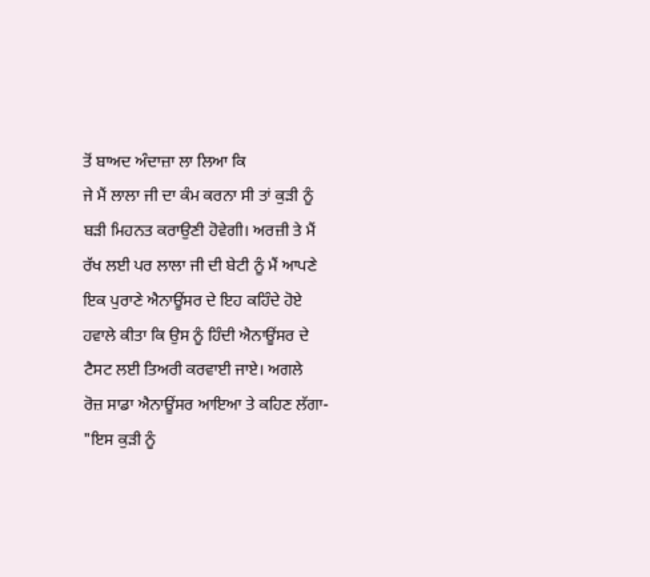ਤੋਂ ਬਾਅਦ ਅੰਦਾਜ਼ਾ ਲਾ ਲਿਆ ਕਿ
ਜੇ ਮੈਂ ਲਾਲਾ ਜੀ ਦਾ ਕੰਮ ਕਰਨਾ ਸੀ ਤਾਂ ਕੁੜੀ ਨੂੰ
ਬੜੀ ਮਿਹਨਤ ਕਰਾਉਣੀ ਹੋਵੇਗੀ। ਅਰਜ਼ੀ ਤੇ ਮੈਂ
ਰੱਖ ਲਈ ਪਰ ਲਾਲਾ ਜੀ ਦੀ ਬੇਟੀ ਨੂੰ ਮੈਂ ਆਪਣੇ
ਇਕ ਪੁਰਾਣੇ ਐਨਾਊਂਸਰ ਦੇ ਇਹ ਕਹਿੰਦੇ ਹੋਏ
ਹਵਾਲੇ ਕੀਤਾ ਕਿ ਉਸ ਨੂੰ ਹਿੰਦੀ ਐਨਾਊਂਸਰ ਦੇ
ਟੈਸਟ ਲਈ ਤਿਅਰੀ ਕਰਵਾਈ ਜਾਏ। ਅਗਲੇ
ਰੋਜ਼ ਸਾਡਾ ਐਨਾਊਂਸਰ ਆਇਆ ਤੇ ਕਹਿਣ ਲੱਗਾ-
"ਇਸ ਕੁੜੀ ਨੂੰ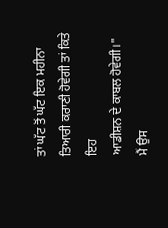ਤਾਂ ਘੱਟ ਤੋਂ ਘੱਟ ਇਕ ਮਹੀਨਾ
ਤਿਆਰੀ ਕਰਾਣੀ ਹੋਵੇਗੀ ਤਾਂ ਕਿਤੇ ਇਹ
ਆਡੀਸ਼ਨ ਦੇ ਕਾਬਲ ਹੋਵੇਗੀ।"
ਮੈਂ ਉਸ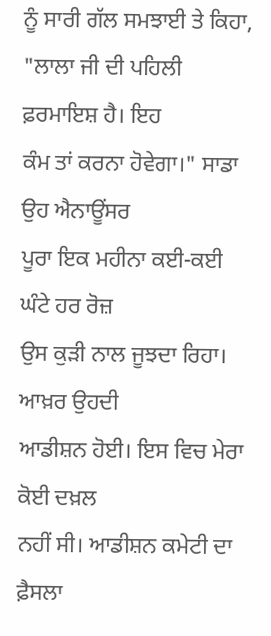ਨੂੰ ਸਾਰੀ ਗੱਲ ਸਮਝਾਈ ਤੇ ਕਿਹਾ,
"ਲਾਲਾ ਜੀ ਦੀ ਪਹਿਲੀ ਫ਼ਰਮਾਇਸ਼ ਹੈ। ਇਹ
ਕੰਮ ਤਾਂ ਕਰਨਾ ਹੋਵੇਗਾ।" ਸਾਡਾ ਉਹ ਐਨਾਊਂਸਰ
ਪੂਰਾ ਇਕ ਮਹੀਨਾ ਕਈ-ਕਈ ਘੰਟੇ ਹਰ ਰੋਜ਼
ਉਸ ਕੁੜੀ ਨਾਲ ਜੂਝਦਾ ਰਿਹਾ। ਆਖ਼ਰ ਉਹਦੀ
ਆਡੀਸ਼ਨ ਹੋਈ। ਇਸ ਵਿਚ ਮੇਰਾ ਕੋਈ ਦਖ਼ਲ
ਨਹੀਂ ਸੀ। ਆਡੀਸ਼ਨ ਕਮੇਟੀ ਦਾ ਫ਼ੈਸਲਾ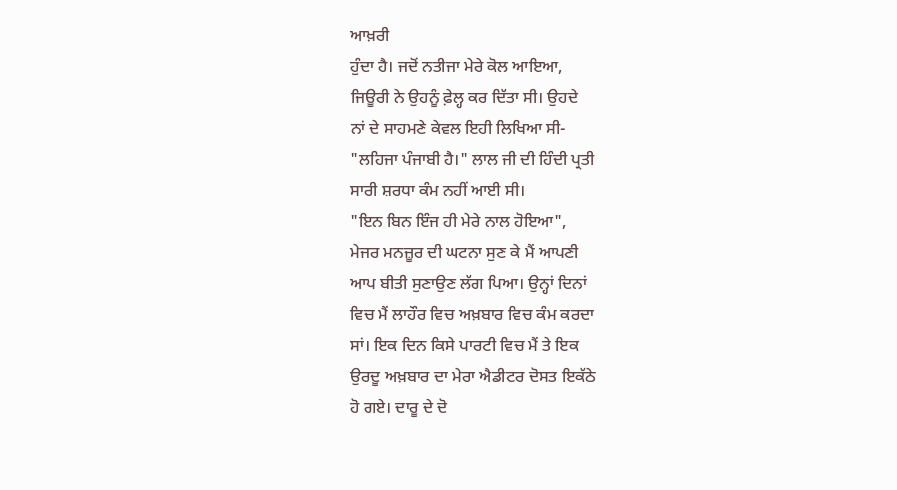ਆਖ਼ਰੀ
ਹੁੰਦਾ ਹੈ। ਜਦੋਂ ਨਤੀਜਾ ਮੇਰੇ ਕੋਲ ਆਇਆ,
ਜਿਊਰੀ ਨੇ ਉਹਨੂੰ ਫ਼ੇਲ੍ਹ ਕਰ ਦਿੱਤਾ ਸੀ। ਉਹਦੇ
ਨਾਂ ਦੇ ਸਾਹਮਣੇ ਕੇਵਲ ਇਹੀ ਲਿਖਿਆ ਸੀ-
"ਲਹਿਜਾ ਪੰਜਾਬੀ ਹੈ।" ਲਾਲ ਜੀ ਦੀ ਹਿੰਦੀ ਪ੍ਰਤੀ
ਸਾਰੀ ਸ਼ਰਧਾ ਕੰਮ ਨਹੀਂ ਆਈ ਸੀ।
"ਇਨ ਬਿਨ ਇੰਜ ਹੀ ਮੇਰੇ ਨਾਲ ਹੋਇਆ",
ਮੇਜਰ ਮਨਜ਼ੂਰ ਦੀ ਘਟਨਾ ਸੁਣ ਕੇ ਮੈਂ ਆਪਣੀ
ਆਪ ਬੀਤੀ ਸੁਣਾਉਣ ਲੱਗ ਪਿਆ। ਉਨ੍ਹਾਂ ਦਿਨਾਂ
ਵਿਚ ਮੈਂ ਲਾਹੌਰ ਵਿਚ ਅਖ਼ਬਾਰ ਵਿਚ ਕੰਮ ਕਰਦਾ
ਸਾਂ। ਇਕ ਦਿਨ ਕਿਸੇ ਪਾਰਟੀ ਵਿਚ ਮੈਂ ਤੇ ਇਕ
ਉਰਦੂ ਅਖ਼ਬਾਰ ਦਾ ਮੇਰਾ ਐਡੀਟਰ ਦੋਸਤ ਇਕੱਠੇ
ਹੋ ਗਏ। ਦਾਰੂ ਦੇ ਦੋ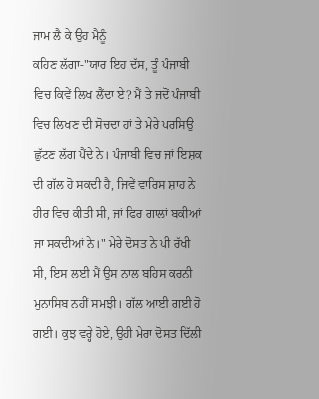ਜਾਮ ਲੈ ਕੇ ਉਹ ਮੈਨੂੰ
ਕਹਿਣ ਲੱਗਾ-"ਯਾਰ ਇਹ ਦੱਸ, ਤੂੰ ਪੰਜਾਬੀ
ਵਿਚ ਕਿਵੇਂ ਲਿਖ ਲੈਂਦਾ ਏ? ਮੈਂ ਤੇ ਜਦੋਂ ਪੰਜਾਬੀ
ਵਿਚ ਲਿਖਣ ਦੀ ਸੋਚਦਾ ਹਾਂ ਤੇ ਮੇਰੇ ਪਰਸਿਉ
ਛੁੱਟਣ ਲੱਗ ਪੈਂਦੇ ਨੇ। ਪੰਜਾਬੀ ਵਿਚ ਜਾਂ ਇਸ਼ਕ
ਦੀ ਗੱਲ ਹੋ ਸਕਦੀ ਹੈ, ਜਿਵੇਂ ਵਾਰਿਸ ਸ਼ਾਹ ਨੇ
ਹੀਰ ਵਿਚ ਕੀਤੀ ਸੀ, ਜਾਂ ਫਿਰ ਗਾਲਾਂ ਬਕੀਆਂ
ਜਾ ਸਕਦੀਆਂ ਨੇ।" ਮੇਰੇ ਦੋਸਤ ਨੇ ਪੀ ਰੱਖੀ
ਸੀ, ਇਸ ਲਈ ਮੈਂ ਉਸ ਨਾਲ ਬਹਿਸ ਕਰਨੀ
ਮੁਨਾਸਿਬ ਨਹੀਂ ਸਮਝੀ। ਗੱਲ ਆਈ ਗਈ ਹੋ
ਗਈ। ਕੁਝ ਵਰ੍ਹੇ ਹੋਏ, ਉਹੀ ਮੇਰਾ ਦੋਸਤ ਦਿੱਲੀ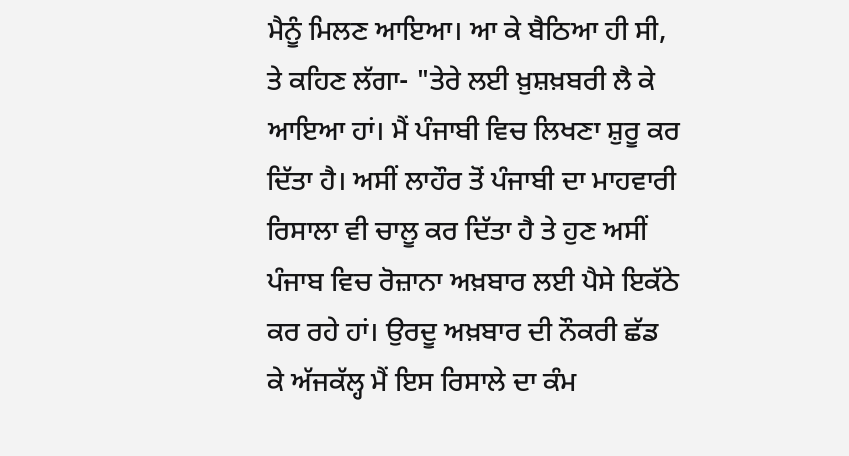ਮੈਨੂੰ ਮਿਲਣ ਆਇਆ। ਆ ਕੇ ਬੈਠਿਆ ਹੀ ਸੀ,
ਤੇ ਕਹਿਣ ਲੱਗਾ- "ਤੇਰੇ ਲਈ ਖ਼ੁਸ਼ਖ਼ਬਰੀ ਲੈ ਕੇ
ਆਇਆ ਹਾਂ। ਮੈਂ ਪੰਜਾਬੀ ਵਿਚ ਲਿਖਣਾ ਸ਼ੁਰੂ ਕਰ
ਦਿੱਤਾ ਹੈ। ਅਸੀਂ ਲਾਹੌਰ ਤੋਂ ਪੰਜਾਬੀ ਦਾ ਮਾਹਵਾਰੀ
ਰਿਸਾਲਾ ਵੀ ਚਾਲੂ ਕਰ ਦਿੱਤਾ ਹੈ ਤੇ ਹੁਣ ਅਸੀਂ
ਪੰਜਾਬ ਵਿਚ ਰੋਜ਼ਾਨਾ ਅਖ਼ਬਾਰ ਲਈ ਪੈਸੇ ਇਕੱਠੇ
ਕਰ ਰਹੇ ਹਾਂ। ਉਰਦੂ ਅਖ਼ਬਾਰ ਦੀ ਨੌਕਰੀ ਛੱਡ
ਕੇ ਅੱਜਕੱਲ੍ਹ ਮੈਂ ਇਸ ਰਿਸਾਲੇ ਦਾ ਕੰਮ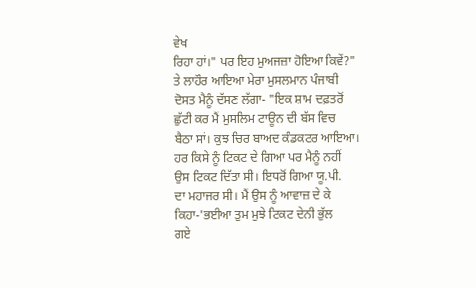ਵੇਖ
ਰਿਹਾ ਹਾਂ।" ਪਰ ਇਹ ਮੁਅਜਜ਼ਾ ਹੋਇਆ ਕਿਵੇਂ?"
ਤੇ ਲਾਹੌਰ ਆਇਆ ਮੇਰਾ ਮੁਸਲਮਾਨ ਪੰਜਾਬੀ
ਦੋਸਤ ਮੈਨੂੰ ਦੱਸਣ ਲੱਗਾ- "ਇਕ ਸ਼ਾਮ ਦਫ਼ਤਰੋਂ
ਛੁੱਟੀ ਕਰ ਮੈਂ ਮੁਸਲਿਮ ਟਾਊਨ ਦੀ ਬੱਸ ਵਿਚ
ਬੈਠਾ ਸਾਂ। ਕੁਝ ਚਿਰ ਬਾਅਦ ਕੰਡਕਟਰ ਆਇਆ।
ਹਰ ਕਿਸੇ ਨੂੰ ਟਿਕਟ ਦੇ ਗਿਆ ਪਰ ਮੈਨੂੰ ਨਹੀਂ
ਉਸ ਟਿਕਟ ਦਿੱਤਾ ਸੀ। ਇਧਰੋਂ ਗਿਆ ਯੂ.ਪੀ.
ਦਾ ਮਹਾਜਰ ਸੀ। ਮੈਂ ਉਸ ਨੂੰ ਆਵਾਜ਼ ਦੇ ਕੇ
ਕਿਹਾ-'ਭਈਆ ਤੁਮ ਮੁਝੇ ਟਿਕਟ ਦੇਨੀ ਭੁੱਲ
ਗਏ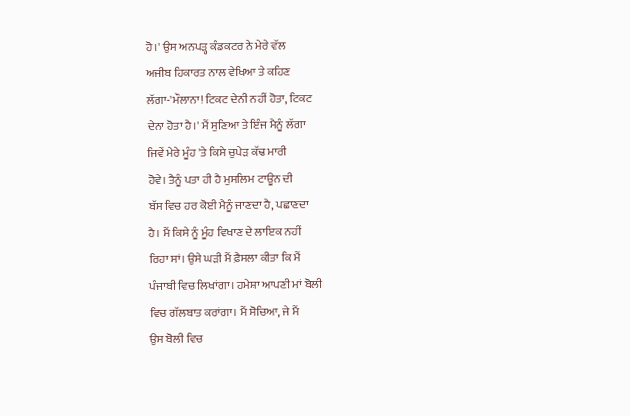ਹੋ।' ਉਸ ਅਨਪੜ੍ਹ ਕੰਡਕਟਰ ਨੇ ਮੇਰੇ ਵੱਲ
ਅਜੀਬ ਹਿਕਾਰਤ ਨਾਲ ਵੇਖਿਆ ਤੇ ਕਹਿਣ
ਲੱਗਾ-'ਮੌਲਾਨਾ! ਟਿਕਟ ਦੇਨੀ ਨਹੀਂ ਹੋਤਾ, ਟਿਕਟ
ਦੇਨਾ ਹੋਤਾ ਹੈ।' ਮੈਂ ਸੁਣਿਆ ਤੇ ਇੰਜ ਮੈਨੂੰ ਲੱਗਾ
ਜਿਵੇਂ ਮੇਰੇ ਮੂੰਹ 'ਤੇ ਕਿਸੇ ਚੁਪੇੜ ਕੱਢ ਮਾਰੀ
ਹੋਵੇ। ਤੈਨੂੰ ਪਤਾ ਹੀ ਹੈ ਮੁਸਲਿਮ ਟਾਊਨ ਦੀ
ਬੱਸ ਵਿਚ ਹਰ ਕੋਈ ਮੈਨੂੰ ਜਾਣਦਾ ਹੈ, ਪਛਾਣਦਾ
ਹੈ। ਮੈਂ ਕਿਸੇ ਨੂੰ ਮੂੰਹ ਵਿਖਾਣ ਦੇ ਲਾਇਕ ਨਹੀਂ
ਰਿਹਾ ਸਾਂ। ਉਸੇ ਘੜੀ ਮੈਂ ਫ਼ੈਸਲਾ ਕੀਤਾ ਕਿ ਮੈਂ
ਪੰਜਾਬੀ ਵਿਚ ਲਿਖਾਂਗਾ। ਹਮੇਸ਼ਾ ਆਪਣੀ ਮਾਂ ਬੋਲੀ
ਵਿਚ ਗੱਲਬਾਤ ਕਰਾਂਗਾ। ਮੈਂ ਸੋਚਿਆ, ਜੇ ਮੈਂ
ਉਸ ਬੋਲੀ ਵਿਚ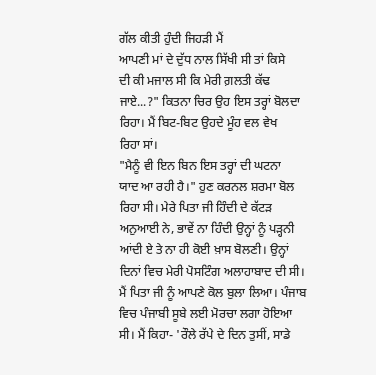ਗੱਲ ਕੀਤੀ ਹੁੰਦੀ ਜਿਹੜੀ ਮੈਂ
ਆਪਣੀ ਮਾਂ ਦੇ ਦੁੱਧ ਨਾਲ ਸਿੱਖੀ ਸੀ ਤਾਂ ਕਿਸੇ
ਦੀ ਕੀ ਮਜਾਲ ਸੀ ਕਿ ਮੇਰੀ ਗ਼ਲਤੀ ਕੱਢ
ਜਾਏ...?" ਕਿਤਨਾ ਚਿਰ ਉਹ ਇਸ ਤਰ੍ਹਾਂ ਬੋਲਦਾ
ਰਿਹਾ। ਮੈਂ ਬਿਟ-ਬਿਟ ਉਹਦੇ ਮੂੰਹ ਵਲ ਵੇਖ
ਰਿਹਾ ਸਾਂ।
"ਮੈਨੂੰ ਵੀ ਇਨ ਬਿਨ ਇਸ ਤਰ੍ਹਾਂ ਦੀ ਘਟਨਾ
ਯਾਦ ਆ ਰਹੀ ਹੈ।" ਹੁਣ ਕਰਨਲ ਸ਼ਰਮਾ ਬੋਲ
ਰਿਹਾ ਸੀ। ਮੇਰੇ ਪਿਤਾ ਜੀ ਹਿੰਦੀ ਦੇ ਕੱਟੜ
ਅਨੁਆਈ ਨੇ, ਭਾਵੇਂ ਨਾ ਹਿੰਦੀ ਉਨ੍ਹਾਂ ਨੂੰ ਪੜ੍ਹਨੀ
ਆਂਦੀ ਏ ਤੇ ਨਾ ਹੀ ਕੋਈ ਖ਼ਾਸ ਬੋਲਣੀ। ਉਨ੍ਹਾਂ
ਦਿਨਾਂ ਵਿਚ ਮੇਰੀ ਪੋਸਟਿੰਗ ਅਲਾਹਾਬਾਦ ਦੀ ਸੀ।
ਮੈਂ ਪਿਤਾ ਜੀ ਨੂੰ ਆਪਣੇ ਕੋਲ ਬੁਲਾ ਲਿਆ। ਪੰਜਾਬ
ਵਿਚ ਪੰਜਾਬੀ ਸੂਬੇ ਲਈ ਮੋਰਚਾ ਲਗਾ ਹੋਇਆ
ਸੀ। ਮੈਂ ਕਿਹਾ- 'ਰੌਲੇ ਰੱਪੇ ਦੇ ਦਿਨ ਤੁਸੀਂ, ਸਾਡੇ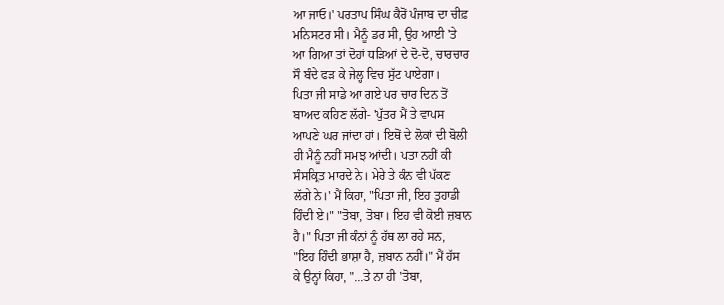ਆ ਜਾਓ।' ਪਰਤਾਪ ਸਿੰਘ ਕੈਰੋਂ ਪੰਜਾਬ ਦਾ ਚੀਫ਼
ਮਨਿਸਟਰ ਸੀ। ਮੈਨੂੰ ਡਰ ਸੀ, ਉਹ ਆਈ 'ਤੇ
ਆ ਗਿਆ ਤਾਂ ਦੋਹਾਂ ਧੜਿਆਂ ਦੇ ਦੋ-ਦੋ, ਚਾਰਚਾਰ
ਸੌ ਬੰਦੇ ਫੜ ਕੇ ਜੇਲ੍ਹ ਵਿਚ ਸੁੱਟ ਪਾਏਗਾ।
ਪਿਤਾ ਜੀ ਸਾਡੇ ਆ ਗਏ ਪਰ ਚਾਰ ਦਿਨ ਤੋਂ
ਬਾਅਦ ਕਹਿਣ ਲੱਗੇ- 'ਪੁੱਤਰ ਮੈਂ ਤੇ ਵਾਪਸ
ਆਪਣੇ ਘਰ ਜਾਂਦਾ ਹਾਂ। ਇਥੋਂ ਦੇ ਲੋਕਾਂ ਦੀ ਬੋਲੀ
ਹੀ ਮੈਨੂੰ ਨਹੀਂ ਸਮਝ ਆਂਦੀ। ਪਤਾ ਨਹੀਂ ਕੀ
ਸੰਸਕ੍ਰਿਤ ਮਾਰਦੇ ਨੇ। ਮੇਰੇ ਤੇ ਕੰਨ ਵੀ ਪੱਕਣ
ਲੱਗੇ ਨੇ।' ਮੈਂ ਕਿਹਾ, "ਪਿਤਾ ਜੀ, ਇਹ ਤੁਹਾਡੀ
ਹਿੰਦੀ ਏ।" "ਤੋਬਾ, ਤੋਬਾ। ਇਹ ਵੀ ਕੋਈ ਜ਼ਬਾਨ
ਹੈ।" ਪਿਤਾ ਜੀ ਕੰਨਾਂ ਨੂੰ ਹੱਥ ਲਾ ਰਹੇ ਸਨ,
"ਇਹ ਹਿੰਦੀ ਭਾਸ਼ਾ ਹੈ, ਜ਼ਬਾਨ ਨਹੀਂ।" ਮੈਂ ਹੱਸ
ਕੇ ਉਨ੍ਹਾਂ ਕਿਹਾ, "...ਤੇ ਨਾ ਹੀ 'ਤੋਬਾ,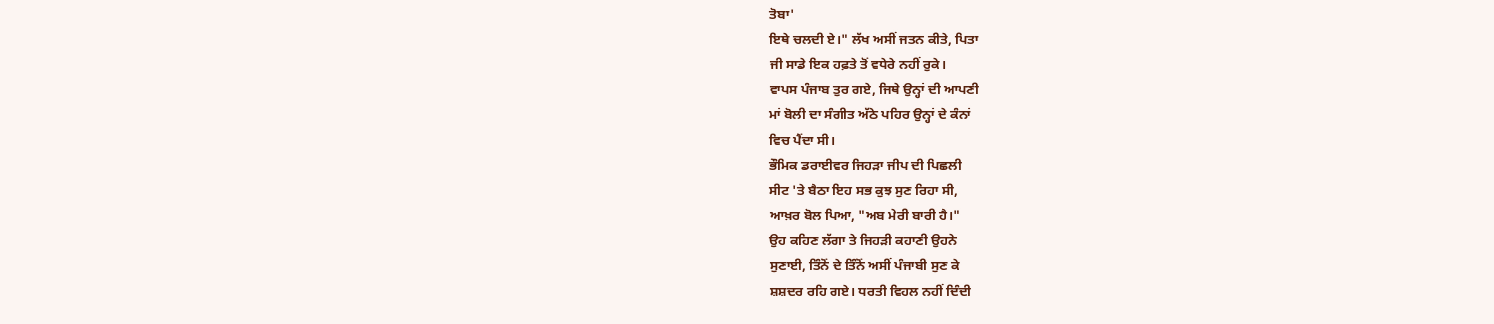ਤੋਬਾ'
ਇਥੇ ਚਲਦੀ ਏ।" ਲੱਖ ਅਸੀਂ ਜਤਨ ਕੀਤੇ, ਪਿਤਾ
ਜੀ ਸਾਡੇ ਇਕ ਹਫ਼ਤੇ ਤੋਂ ਵਧੇਰੇ ਨਹੀਂ ਰੁਕੇ।
ਵਾਪਸ ਪੰਜਾਬ ਤੁਰ ਗਏ, ਜਿਥੇ ਉਨ੍ਹਾਂ ਦੀ ਆਪਣੀ
ਮਾਂ ਬੋਲੀ ਦਾ ਸੰਗੀਤ ਅੱਠੇ ਪਹਿਰ ਉਨ੍ਹਾਂ ਦੇ ਕੰਨਾਂ
ਵਿਚ ਪੈਂਦਾ ਸੀ।
ਭੌਮਿਕ ਡਰਾਈਵਰ ਜਿਹੜਾ ਜੀਪ ਦੀ ਪਿਛਲੀ
ਸੀਟ 'ਤੇ ਬੈਠਾ ਇਹ ਸਭ ਕੁਝ ਸੁਣ ਰਿਹਾ ਸੀ,
ਆਖ਼ਰ ਬੋਲ ਪਿਆ, "ਅਬ ਮੇਰੀ ਬਾਰੀ ਹੈ।"
ਉਹ ਕਹਿਣ ਲੱਗਾ ਤੇ ਜਿਹੜੀ ਕਹਾਣੀ ਉਹਨੇ
ਸੁਣਾਈ, ਤਿੰਨੋਂ ਦੇ ਤਿੰਨੋਂ ਅਸੀਂ ਪੰਜਾਬੀ ਸੁਣ ਕੇ
ਸ਼ਸ਼ਦਰ ਰਹਿ ਗਏ। ਧਰਤੀ ਵਿਹਲ ਨਹੀਂ ਦਿੰਦੀ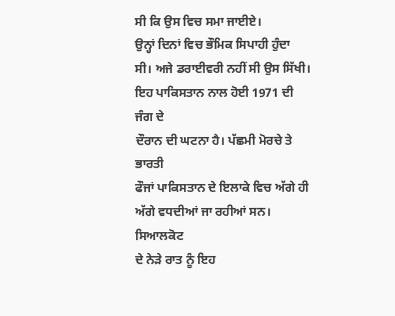ਸੀ ਕਿ ਉਸ ਵਿਚ ਸਮਾ ਜਾਈਏ।
ਉਨ੍ਹਾਂ ਦਿਨਾਂ ਵਿਚ ਭੌਮਿਕ ਸਿਪਾਹੀ ਹੁੰਦਾ
ਸੀ। ਅਜੇ ਡਰਾਈਵਰੀ ਨਹੀਂ ਸੀ ਉਸ ਸਿੱਖੀ।
ਇਹ ਪਾਕਿਸਤਾਨ ਨਾਲ ਹੋਈ 1971 ਦੀ ਜੰਗ ਦੇ
ਦੌਰਾਨ ਦੀ ਘਟਨਾ ਹੈ। ਪੱਛਮੀ ਮੋਰਚੇ ਤੇ ਭਾਰਤੀ
ਫੌਜਾਂ ਪਾਕਿਸਤਾਨ ਦੇ ਇਲਾਕੇ ਵਿਚ ਅੱਗੇ ਹੀ
ਅੱਗੇ ਵਧਦੀਆਂ ਜਾ ਰਹੀਆਂ ਸਨ। ਸਿਆਲਕੋਟ
ਦੇ ਨੇੜੇ ਰਾਤ ਨੂੰ ਇਹ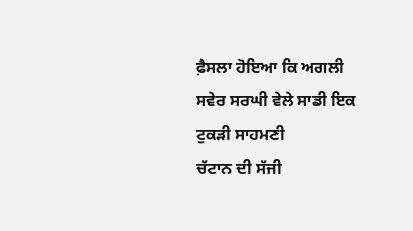ਫ਼ੈਸਲਾ ਹੋਇਆ ਕਿ ਅਗਲੀ
ਸਵੇਰ ਸਰਘੀ ਵੇਲੇ ਸਾਡੀ ਇਕ ਟੁਕੜੀ ਸਾਹਮਣੀ
ਚੱਟਾਨ ਦੀ ਸੱਜੀ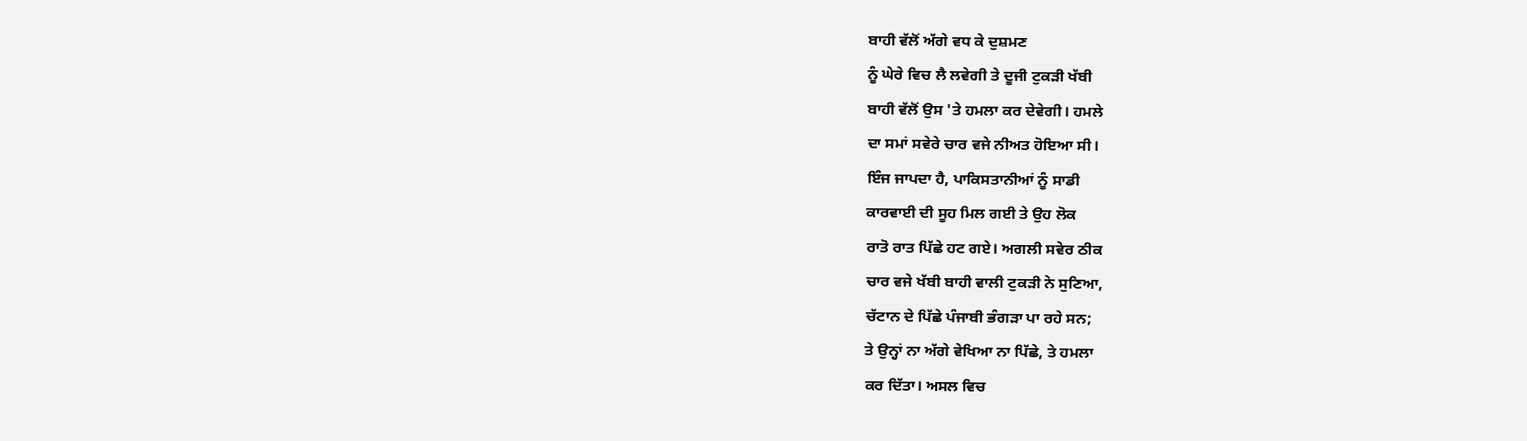ਬਾਹੀ ਵੱਲੋਂ ਅੱਗੇ ਵਧ ਕੇ ਦੁਸ਼ਮਣ
ਨੂੰ ਘੇਰੇ ਵਿਚ ਲੈ ਲਵੇਗੀ ਤੇ ਦੂਜੀ ਟੁਕੜੀ ਖੱਬੀ
ਬਾਹੀ ਵੱਲੋਂ ਉਸ 'ਤੇ ਹਮਲਾ ਕਰ ਦੇਵੇਗੀ। ਹਮਲੇ
ਦਾ ਸਮਾਂ ਸਵੇਰੇ ਚਾਰ ਵਜੇ ਨੀਅਤ ਹੋਇਆ ਸੀ।
ਇੰਜ ਜਾਪਦਾ ਹੈ, ਪਾਕਿਸਤਾਨੀਆਂ ਨੂੰ ਸਾਡੀ
ਕਾਰਵਾਈ ਦੀ ਸੂਹ ਮਿਲ ਗਈ ਤੇ ਉਹ ਲੋਕ
ਰਾਤੋ ਰਾਤ ਪਿੱਛੇ ਹਟ ਗਏ। ਅਗਲੀ ਸਵੇਰ ਠੀਕ
ਚਾਰ ਵਜੇ ਖੱਬੀ ਬਾਹੀ ਵਾਲੀ ਟੁਕੜੀ ਨੇ ਸੁਣਿਆ,
ਚੱਟਾਨ ਦੇ ਪਿੱਛੇ ਪੰਜਾਬੀ ਭੰਗੜਾ ਪਾ ਰਹੇ ਸਨ;
ਤੇ ਉਨ੍ਹਾਂ ਨਾ ਅੱਗੇ ਵੇਖਿਆ ਨਾ ਪਿੱਛੇ, ਤੇ ਹਮਲਾ
ਕਰ ਦਿੱਤਾ। ਅਸਲ ਵਿਚ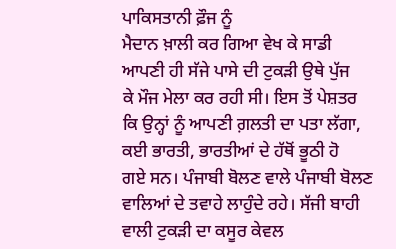ਪਾਕਿਸਤਾਨੀ ਫ਼ੌਜ ਨੂੰ
ਮੈਦਾਨ ਖ਼ਾਲੀ ਕਰ ਗਿਆ ਵੇਖ ਕੇ ਸਾਡੀ
ਆਪਣੀ ਹੀ ਸੱਜੇ ਪਾਸੇ ਦੀ ਟੁਕੜੀ ਉਥੇ ਪੁੱਜ
ਕੇ ਮੌਜ ਮੇਲਾ ਕਰ ਰਹੀ ਸੀ। ਇਸ ਤੋਂ ਪੇਸ਼ਤਰ
ਕਿ ਉਨ੍ਹਾਂ ਨੂੰ ਆਪਣੀ ਗ਼ਲਤੀ ਦਾ ਪਤਾ ਲੱਗਾ,
ਕਈ ਭਾਰਤੀ, ਭਾਰਤੀਆਂ ਦੇ ਹੱਥੋਂ ਭੂਠੀ ਹੋ
ਗਏ ਸਨ। ਪੰਜਾਬੀ ਬੋਲਣ ਵਾਲੇ ਪੰਜਾਬੀ ਬੋਲਣ
ਵਾਲਿਆਂ ਦੇ ਤਵਾਹੇ ਲਾਹੁੰਦੇ ਰਹੇ। ਸੱਜੀ ਬਾਹੀ
ਵਾਲੀ ਟੁਕੜੀ ਦਾ ਕਸੂਰ ਕੇਵਲ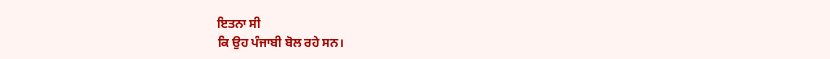ਇਤਨਾ ਸੀ
ਕਿ ਉਹ ਪੰਜਾਬੀ ਬੋਲ ਰਹੇ ਸਨ।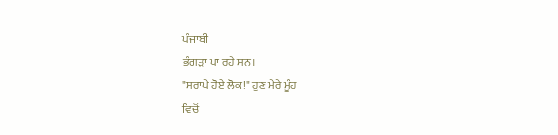ਪੰਜਾਬੀ
ਭੰਗੜਾ ਪਾ ਰਹੇ ਸਨ।
"ਸਰਾਪੇ ਹੋਏ ਲੋਕ!" ਹੁਣ ਮੇਰੇ ਮੂੰਹ
ਵਿਚੋਂ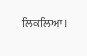ਲਿਕਲਿਆ।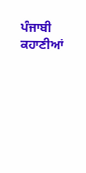ਪੰਜਾਬੀ ਕਹਾਣੀਆਂ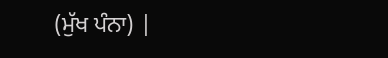(ਮੁੱਖ ਪੰਨਾ) |